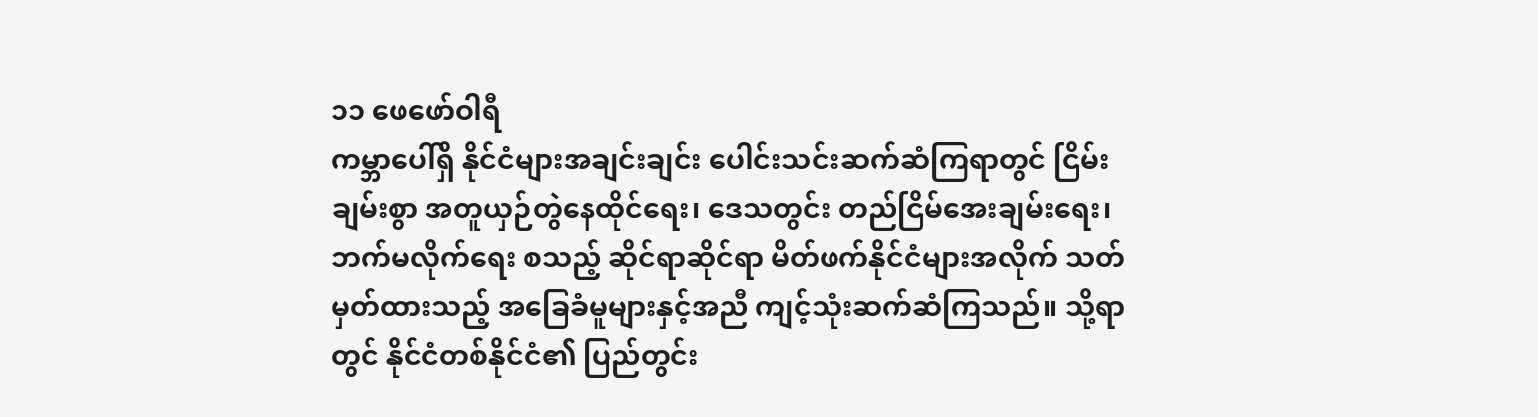၁၁ ဖေဖော်ဝါရီ
ကမ္ဘာပေါ်ရှိ နိုင်ငံများအချင်းချင်း ပေါင်းသင်းဆက်ဆံကြရာတွင် ငြိမ်းချမ်းစွာ အတူယှဉ်တွဲနေထိုင်ရေး၊ ဒေသတွင်း တည်ငြိမ်အေးချမ်းရေး၊ ဘက်မလိုက်ရေး စသည့် ဆိုင်ရာဆိုင်ရာ မိတ်ဖက်နိုင်ငံများအလိုက် သတ်မှတ်ထားသည့် အခြေခံမူများနှင့်အညီ ကျင့်သုံးဆက်ဆံကြသည်။ သို့ရာတွင် နိုင်ငံတစ်နိုင်ငံ၏ ပြည်တွင်း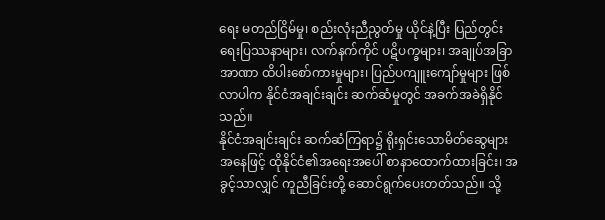ရေး မတည်ငြိမ်မှု၊ စည်းလုံးညီညွတ်မှု ယိုင်နဲ့ပြီး ပြည်တွင်းရေးပြဿနာများ၊ လက်နက်ကိုင် ပဋိပက္ခများ၊ အချုပ်အခြာအာဏာ ထိပါးစော်ကားမှုများ၊ ပြည်ပကျူးကျော်မှုများ ဖြစ်လာပါက နိုင်ငံအချင်းချင်း ဆက်ဆံမှုတွင် အခက်အခဲရှိနိုင်သည်။
နိုင်ငံအချင်းချင်း ဆက်ဆံကြရာ၌ ရိုးရှင်းသောမိတ်ဆွေများ အနေဖြင့် ထိုနိုင်ငံ၏အရေးအပေါ် စာနာထောက်ထားခြင်း၊ အခွင့်သာလျှင် ကူညီခြင်းတို့ ဆောင်ရွက်ပေးတတ်သည်။ သို့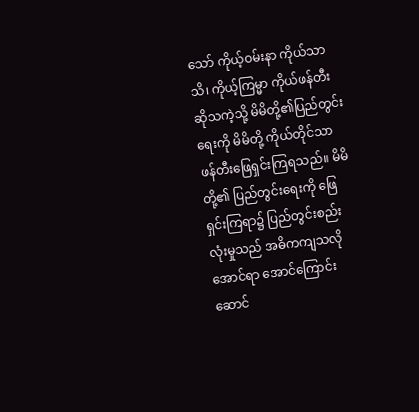သော် ကိုယ့်ဝမ်းနာ ကိုယ်သာသိ၊ ကိုယ့်ကြမ္မာ ကိုယ်ဖန်တီး ဆိုသကဲ့သို့ မိမိတို့၏ပြည်တွင်းရေးကို မိမိတို့ ကိုယ်တိုင်သာ ဖန်တီးဖြေရှင်းကြရသည်။ မိမိတို့၏ ပြည်တွင်းရေးကို ဖြေရှင်းကြရာ၌ ပြည်တွင်းစည်းလုံးမှုသည် အဓိကကျသလို အောင်ရာ အောင်ကြောင်း ဆောင်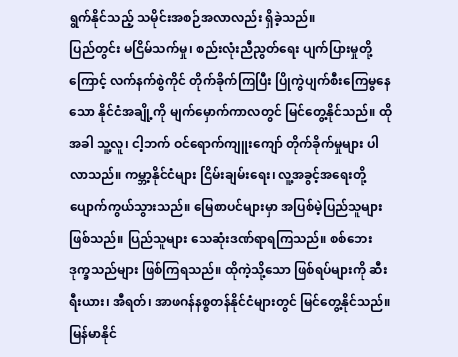ရွက်နိုင်သည့် သမိုင်းအစဉ်အလာလည်း ရှိခဲ့သည်။
ပြည်တွင်း မငြိမ်သက်မှု၊ စည်းလုံးညီညွတ်ရေး ပျက်ပြားမှုတို့ကြောင့် လက်နက်စွဲကိုင် တိုက်ခိုက်ကြပြီး ပြိုကွဲပျက်စီးကြေမွနေသော နိုင်ငံအချို့ကို မျက်မှောက်ကာလတွင် မြင်တွေ့နိုင်သည်။ ထိုအခါ သူ့လူ၊ ငါ့ဘက် ဝင်ရောက်ကျူးကျော် တိုက်ခိုက်မှုများ ပါလာသည်။ ကမ္ဘာ့နိုင်ငံများ ငြိမ်းချမ်းရေး၊ လူ့အခွင့်အရေးတို့ ပျောက်ကွယ်သွားသည်။ မြေစာပင်များမှာ အပြစ်မဲ့ပြည်သူများဖြစ်သည်။ ပြည်သူများ သေဆုံးဒဏ်ရာရကြသည်။ စစ်ဘေးဒုက္ခသည်များ ဖြစ်ကြရသည်။ ထိုကဲ့သို့သော ဖြစ်ရပ်များကို ဆီးရီးယား၊ အီရတ်၊ အာဖဂန်နစ္စတန်နိုင်ငံများတွင် မြင်တွေ့နိုင်သည်။
မြန်မာနိုင်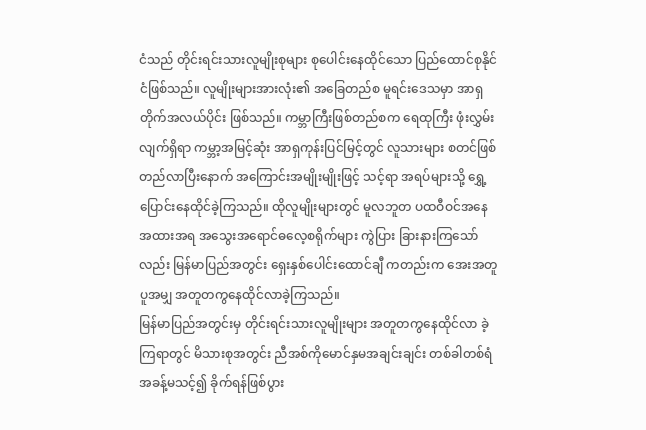ငံသည် တိုင်းရင်းသားလူမျိုးစုများ စုပေါင်းနေထိုင်သော ပြည်ထောင်စုနိုင်ငံဖြစ်သည်။ လူမျိုးများအားလုံး၏ အခြေတည်စ မူရင်းဒေသမှာ အာရှတိုက်အလယ်ပိုင်း ဖြစ်သည်။ ကမ္ဘာကြီးဖြစ်တည်စက ရေထုကြီး ဖုံးလွှမ်းလျက်ရှိရာ ကမ္ဘာ့အမြင့်ဆုံး အာရှကုန်းပြင်မြင့်တွင် လူသားများ စတင်ဖြစ်တည်လာပြီးနောက် အကြောင်းအမျိုးမျိုးဖြင့် သင့်ရာ အရပ်များသို့ ရွှေ့ပြောင်းနေထိုင်ခဲ့ကြသည်။ ထိုလူမျိုးများတွင် မူလဘူတ ပထဝီဝင်အနေအထားအရ အသွေးအရောင်ဓလေ့စရိုက်များ ကွဲပြား ခြားနားကြသော်လည်း မြန်မာပြည်အတွင်း ရှေးနှစ်ပေါင်းထောင်ချီ ကတည်းက အေးအတူပူအမျှ အတူတကွနေထိုင်လာခဲ့ကြသည်။
မြန်မာပြည်အတွင်းမှ တိုင်းရင်းသားလူမျိုးများ အတူတကွနေထိုင်လာ ခဲ့ကြရာတွင် မိသားစုအတွင်း ညီအစ်ကိုမောင်နှမအချင်းချင်း တစ်ခါတစ်ရံ အခန့်မသင့်၍ ခိုက်ရန်ဖြစ်ပွား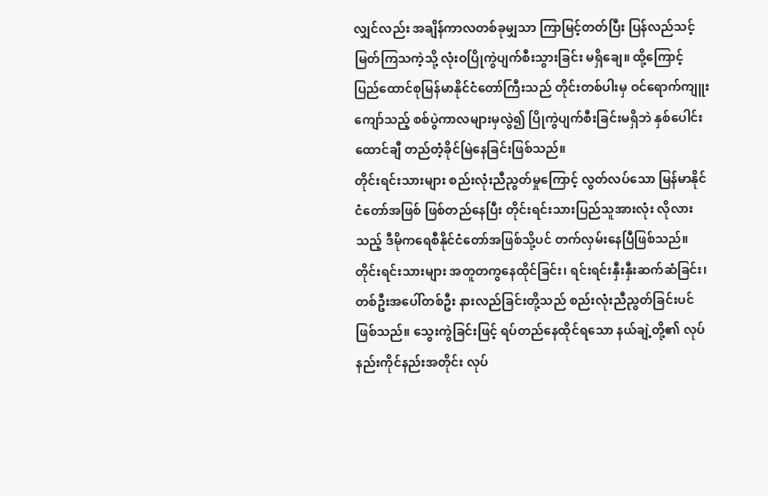လျှင်လည်း အချိန်ကာလတစ်ခုမျှသာ ကြာမြင့်တတ်ပြီး ပြန်လည်သင့်မြတ်ကြသကဲ့သို့ လုံးဝပြိုကွဲပျက်စီးသွားခြင်း မရှိချေ။ ထို့ကြောင့် ပြည်ထောင်စုမြန်မာနိုင်ငံတော်ကြီးသည် တိုင်းတစ်ပါးမှ ဝင်ရောက်ကျူးကျော်သည့် စစ်ပွဲကာလများမှလွဲ၍ ပြိုကွဲပျက်စီးခြင်းမရှိဘဲ နှစ်ပေါင်းထောင်ချီ တည်တံ့ခိုင်မြဲနေခြင်းဖြစ်သည်။
တိုင်းရင်းသားများ စည်းလုံးညီညွတ်မှုကြောင့် လွတ်လပ်သော မြန်မာနိုင်ငံတော်အဖြစ် ဖြစ်တည်နေပြီး တိုင်းရင်းသားပြည်သူအားလုံး လိုလားသည့် ဒီမိုကရေစီနိုင်ငံတော်အဖြစ်သို့ပင် တက်လှမ်းနေပြီဖြစ်သည်။
တိုင်းရင်းသားများ အတူတကွနေထိုင်ခြင်း၊ ရင်းရင်းနှီးနှီးဆက်ဆံခြင်း၊ တစ်ဦးအပေါ်တစ်ဦး နားလည်ခြင်းတို့သည် စည်းလုံးညီညွတ်ခြင်းပင်ဖြစ်သည်။ သွေးကွဲခြင်းဖြင့် ရပ်တည်နေထိုင်ရသော နယ်ချဲ့တို့၏ လုပ်နည်းကိုင်နည်းအတိုင်း လုပ်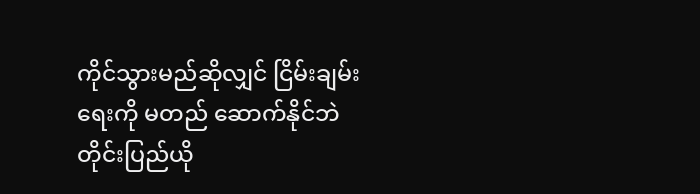ကိုင်သွားမည်ဆိုလျှင် ငြိမ်းချမ်းရေးကို မတည် ဆောက်နိုင်ဘဲ တိုင်းပြည်ယို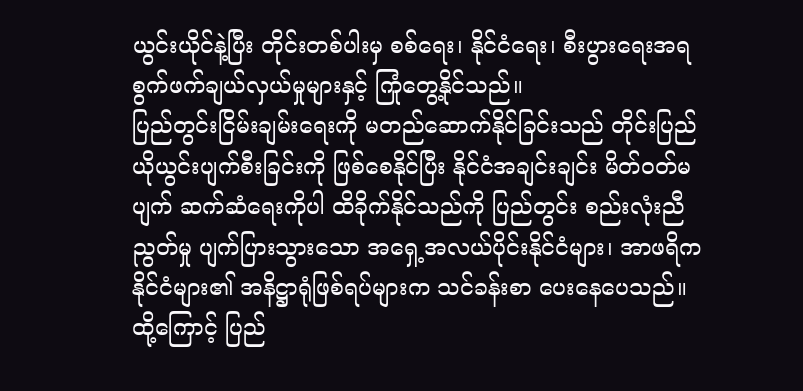ယွင်းယိုင်နဲ့ပြီး တိုင်းတစ်ပါးမှ စစ်ရေး၊ နိုင်ငံရေး၊ စီးပွားရေးအရ စွက်ဖက်ချယ်လှယ်မှုများနှင့် ကြုံတွေ့နိုင်သည်။
ပြည်တွင်းငြိမ်းချမ်းရေးကို မတည်ဆောက်နိုင်ခြင်းသည် တိုင်းပြည် ယိုယွင်းပျက်စီးခြင်းကို ဖြစ်စေနိုင်ပြီး နိုင်ငံအချင်းချင်း မိတ်ဝတ်မပျက် ဆက်ဆံရေးကိုပါ ထိခိုက်နိုင်သည်ကို ပြည်တွင်း စည်းလုံးညီညွတ်မှု ပျက်ပြားသွားသော အရှေ့အလယ်ပိုင်းနိုင်ငံများ၊ အာဖရိကနိုင်ငံများ၏ အနိဋ္ဌာရုံဖြစ်ရပ်များက သင်ခန်းစာ ပေးနေပေသည်။ ထို့ကြောင့် ပြည်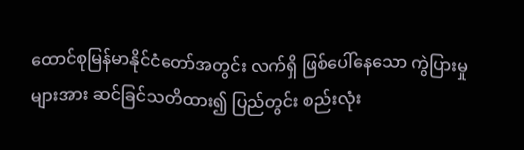ထောင်စုမြန်မာနိုင်ငံတော်အတွင်း လက်ရှိ ဖြစ်ပေါ်နေသော ကွဲပြားမှုများအား ဆင်ခြင်သတိထား၍ ပြည်တွင်း စည်းလုံး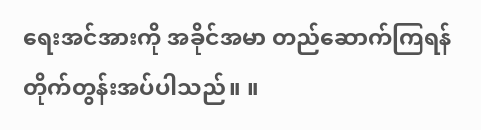ရေးအင်အားကို အခိုင်အမာ တည်ဆောက်ကြရန် တိုက်တွန်းအပ်ပါသည်။ ။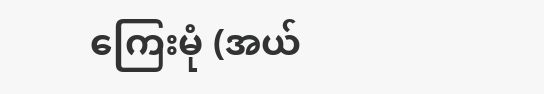ကြေးမုံ (အယ်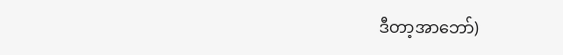ဒီတာ့အာဘော်)